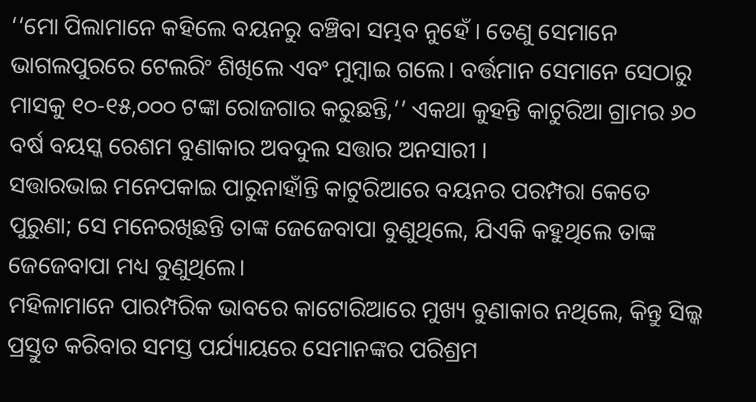‘‘ମୋ ପିଲାମାନେ କହିଲେ ବୟନରୁ ବଞ୍ଚିବା ସମ୍ଭବ ନୁହେଁ । ତେଣୁ ସେମାନେ ଭାଗଲପୁରରେ ଟେଲରିଂ ଶିଖିଲେ ଏବଂ ମୁମ୍ବାଇ ଗଲେ। ବର୍ତ୍ତମାନ ସେମାନେ ସେଠାରୁ ମାସକୁ ୧୦-୧୫,୦୦୦ ଟଙ୍କା ରୋଜଗାର କରୁଛନ୍ତି,’’ ଏକଥା କୁହନ୍ତି କାଟୁରିଆ ଗ୍ରାମର ୬୦ ବର୍ଷ ବୟସ୍କ ରେଶମ ବୁଣାକାର ଅବଦୁଲ ସତ୍ତାର ଅନସାରୀ ।
ସତ୍ତାରଭାଇ ମନେପକାଇ ପାରୁନାହାଁନ୍ତି କାଟୁରିଆରେ ବୟନର ପରମ୍ପରା କେତେ ପୁରୁଣା; ସେ ମନେରଖିଛନ୍ତି ତାଙ୍କ ଜେଜେବାପା ବୁଣୁଥିଲେ, ଯିଏକି କହୁଥିଲେ ତାଙ୍କ ଜେଜେବାପା ମଧ୍ୟ ବୁଣୁଥିଲେ।
ମହିଳାମାନେ ପାରମ୍ପରିକ ଭାବରେ କାଟୋରିଆରେ ମୁଖ୍ୟ ବୁଣାକାର ନଥିଲେ, କିନ୍ତୁ ସିଲ୍କ ପ୍ରସ୍ତୁତ କରିବାର ସମସ୍ତ ପର୍ଯ୍ୟାୟରେ ସେମାନଙ୍କର ପରିଶ୍ରମ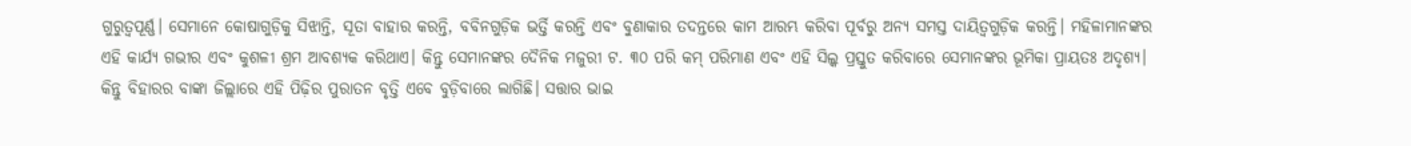ଗୁରୁତ୍ୱପୂର୍ଣ୍ଣ। ସେମାନେ କୋଷାଗୁଡ଼ିକୁ ସିଝାନ୍ତି, ସୂତା ବାହାର କରନ୍ତି, ବବିନଗୁଡ଼ିକ ଭର୍ତ୍ତି କରନ୍ତି ଏବଂ ବୁଣାକାର ତଦନ୍ତରେ କାମ ଆରମ୍ଭ କରିବା ପୂର୍ବରୁ ଅନ୍ୟ ସମସ୍ତ ଦାୟିତ୍ୱଗୁଡ଼ିକ କରନ୍ତି। ମହିଳାମାନଙ୍କର ଏହି କାର୍ଯ୍ୟ ଗଭୀର ଏବଂ କୁଶଳୀ ଶ୍ରମ ଆବଶ୍ୟକ କରିଥାଏ। କିନ୍ତୁ ସେମାନଙ୍କର ଦୈନିକ ମଜୁରୀ ଟ. ୩୦ ପରି କମ୍ ପରିମାଣ ଏବଂ ଏହି ସିଲ୍କ ପ୍ରସ୍ତୁତ କରିବାରେ ସେମାନଙ୍କର ଭୂମିକା ପ୍ରାୟତଃ ଅଦୃଶ୍ୟ।
କିନ୍ତୁ ବିହାରର ବାଙ୍କା ଜିଲ୍ଲାରେ ଏହି ପିଢ଼ିର ପୁରାତନ ବୃତ୍ତି ଏବେ ବୁଡ଼ିବାରେ ଲାଗିଛି। ସତ୍ତାର ଭାଇ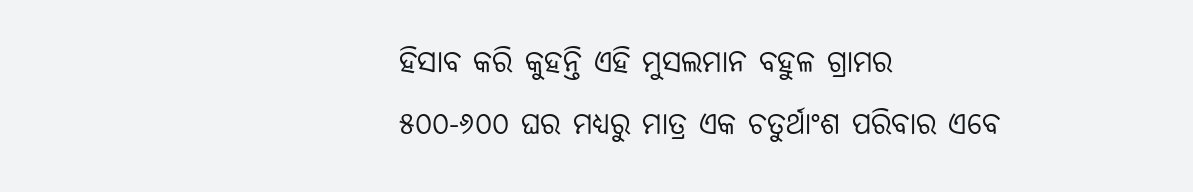ହିସାବ କରି କୁହନ୍ତି ଏହି ମୁସଲମାନ ବହୁଳ ଗ୍ରାମର ୫୦୦-୬୦୦ ଘର ମଧ୍ୟରୁ ମାତ୍ର ଏକ ଚତୁର୍ଥାଂଶ ପରିବାର ଏବେ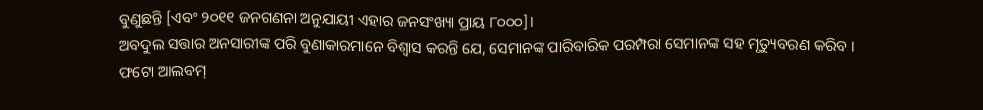ବୁଣୁଛନ୍ତି [ଏବଂ ୨୦୧୧ ଜନଗଣନା ଅନୁଯାୟୀ ଏହାର ଜନସଂଖ୍ୟା ପ୍ରାୟ ୮୦୦୦]।
ଅବଦୁଲ ସତ୍ତାର ଅନସାରୀଙ୍କ ପରି ବୁଣାକାରମାନେ ବିଶ୍ୱାସ କରନ୍ତି ଯେ, ସେମାନଙ୍କ ପାରିବାରିକ ପରମ୍ପରା ସେମାନଙ୍କ ସହ ମୃତ୍ୟୁବରଣ କରିବ ।
ଫଟୋ ଆଲବମ୍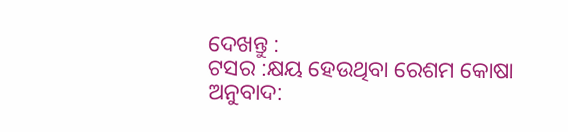ଦେଖନ୍ତୁ :
ଟସର :କ୍ଷୟ ହେଉଥିବା ରେଶମ କୋଷା
ଅନୁବାଦ: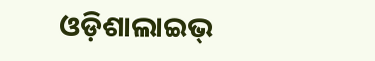ଓଡ଼ିଶାଲାଇଭ୍